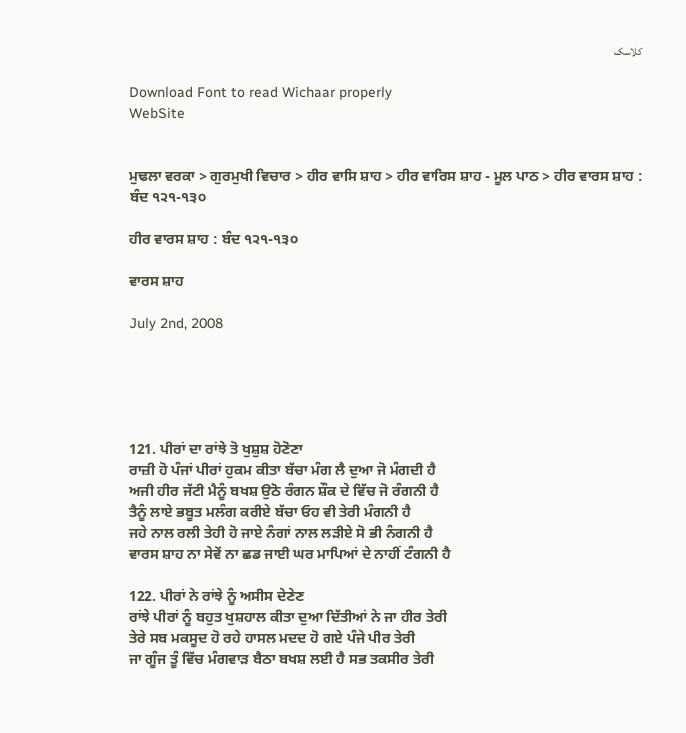کلاسک

Download Font to read Wichaar properly
WebSite


ਮੁਢਲਾ ਵਰਕਾ > ਗੁਰਮੁਖੀ ਵਿਚਾਰ > ਹੀਰ ਵਾਸਿ ਸ਼ਾਹ > ਹੀਰ ਵਾਰਿਸ ਸ਼ਾਹ - ਮੂਲ ਪਾਠ > ਹੀਰ ਵਾਰਸ ਸ਼ਾਹ : ਬੰਦ ੧੨੧-੧੩੦

ਹੀਰ ਵਾਰਸ ਸ਼ਾਹ : ਬੰਦ ੧੨੧-੧੩੦

ਵਾਰਸ ਸ਼ਾਹ

July 2nd, 2008





121. ਪੀਰਾਂ ਦਾ ਰਾਂਝੇ ਤੋ ਖੁਸ਼ੁਸ਼ ਹੋਣੋਣਾ
ਰਾਜ਼ੀ ਹੋ ਪੰਜਾਂ ਪੀਰਾਂ ਹੁਕਮ ਕੀਤਾ ਬੱਚਾ ਮੰਗ ਲੈ ਦੁਆ ਜੋ ਮੰਗਦੀ ਹੈ
ਅਜੀ ਹੀਰ ਜੱਟੀ ਮੈਨੂੰ ਬਖਸ਼ ਉਠੋ ਰੰਗਨ ਸ਼ੌਕ ਦੇ ਵਿੱਚ ਜੋ ਰੰਗਨੀ ਹੈ
ਤੈਨੂੰ ਲਾਏ ਭਬੂਤ ਮਲੰਗ ਕਰੀਏ ਬੱਚਾ ਓਹ ਵੀ ਤੇਰੀ ਮੰਗਨੀ ਹੈ
ਜਹੇ ਨਾਲ ਰਲੀ ਤੇਹੀ ਹੋ ਜਾਏ ਨੰਗਾਂ ਨਾਲ ਲੜੀਏ ਸੋ ਭੀ ਨੰਗਨੀ ਹੈ
ਵਾਰਸ ਸ਼ਾਹ ਨਾ ਸੇਵੇਂ ਨਾ ਛਡ ਜਾਈ ਘਰ ਮਾਪਿਆਂ ਦੇ ਨਾਹੀਂ ਟੰਗਨੀ ਹੈ

122. ਪੀਰਾਂ ਨੇ ਰਾਂਝੇ ਨੂੰ ਅਸੀਸ ਦੇਣੇਣ
ਰਾਂਝੇ ਪੀਰਾਂ ਨੂੰ ਬਹੁਤ ਖੁਸ਼ਹਾਲ ਕੀਤਾ ਦੁਆ ਦਿੱਤੀਆਂ ਨੇ ਜਾ ਹੀਰ ਤੇਰੀ
ਤੇਰੇ ਸਬ ਮਕਸੂਦ ਹੋ ਰਹੇ ਹਾਸਲ ਮਦਦ ਹੋ ਗਏ ਪੰਜੇ ਪੀਰ ਤੇਰੀ
ਜਾ ਗੂੰਜ ਤੂੰ ਵਿੱਚ ਮੰਗਵਾੜ ਬੈਠਾ ਬਖਸ਼ ਲਈ ਹੈ ਸਭ ਤਕਸੀਰ ਤੇਰੀ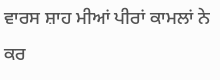ਵਾਰਸ ਸ਼ਾਹ ਮੀਆਂ ਪੀਰਾਂ ਕਾਮਲਾਂ ਨੇ ਕਰ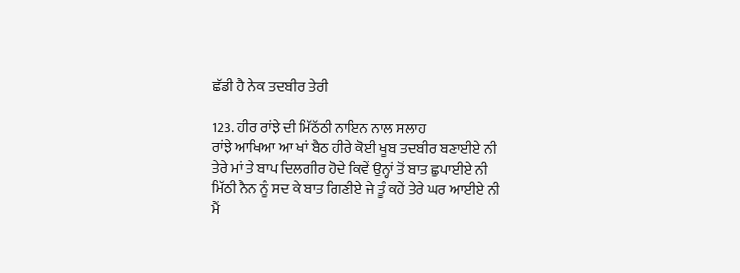ਛੱਡੀ ਹੈ ਨੇਕ ਤਦਬੀਰ ਤੇਰੀ

123. ਹੀਰ ਰਾਂਝੇ ਦੀ ਮਿੱਠੱਠੀ ਨਾਇਨ ਨਾਲ ਸਲਾਹ
ਰਾਂਝੇ ਆਖਿਆ ਆ ਖਾਂ ਬੈਠ ਹੀਰੇ ਕੋਈ ਖੂਬ ਤਦਬੀਰ ਬਣਾਈਏ ਨੀ
ਤੇਰੇ ਮਾਂ ਤੇ ਬਾਪ ਦਿਲਗੀਰ ਹੋਦੇ ਕਿਵੇਂ ਉਨ੍ਹਾਂ ਤੋਂ ਬਾਤ ਛੁਪਾਈਏ ਨੀ
ਮਿੱਠੀ ਨੈਨ ਨੂੰ ਸਦ ਕੇ ਬਾਤ ਗਿਣੀਏ ਜੇ ਤੂੰ ਕਹੇਂ ਤੇਰੇ ਘਰ ਆਈਏ ਨੀ
ਮੈਂ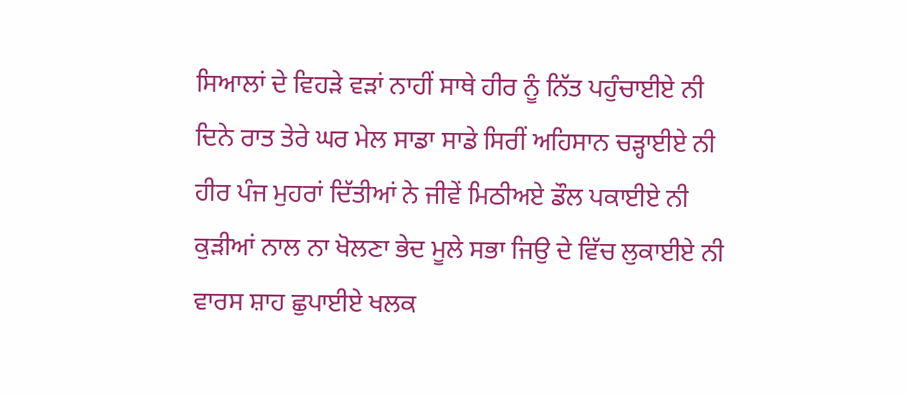ਸਿਆਲਾਂ ਦੇ ਵਿਹੜੇ ਵੜਾਂ ਨਾਹੀਂ ਸਾਥੇ ਹੀਰ ਨੂੰ ਨਿੱਤ ਪਹੁੰਚਾਈਏ ਨੀ
ਦਿਨੇ ਰਾਤ ਤੇਰੇ ਘਰ ਮੇਲ ਸਾਡਾ ਸਾਡੇ ਸਿਰੀਂ ਅਹਿਸਾਨ ਚੜ੍ਹਾਈਏ ਨੀ
ਹੀਰ ਪੰਜ ਮੁਹਰਾਂ ਦਿੱਤੀਆਂ ਨੇ ਜੀਵੇਂ ਮਿਠੀਅਏ ਡੌਲ ਪਕਾਈਏ ਨੀ
ਕੁੜੀਆਂ ਨਾਲ ਨਾ ਖੋਲਣਾ ਭੇਦ ਮੂਲੇ ਸਭਾ ਜਿਉ ਦੇ ਵਿੱਚ ਲੁਕਾਈਏ ਨੀ
ਵਾਰਸ ਸ਼ਾਹ ਛੁਪਾਈਏ ਖਲਕ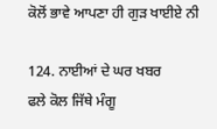ਕੋਲੋਂ ਭਾਵੇ ਆਪਣਾ ਹੀ ਗੁੜ ਖਾਈਏ ਨੀ

124. ਨਾਈਆਂ ਦੇ ਘਰ ਖਬਰ
ਫਲੇ ਕੋਲ ਜਿੱਥੇ ਮੰਗੂ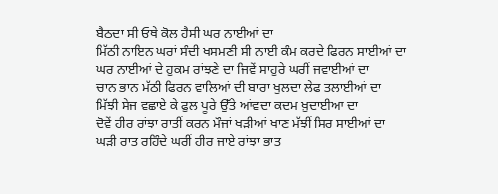ਬੈਠਦਾ ਸੀ ਓਥੇ ਕੋਲ ਹੈਸੀ ਘਰ ਨਾਈਆਂ ਦਾ
ਮਿੱਠੀ ਨਾਇਨ ਘਰਾਂ ਸੰਦੀ ਖਸਮਣੀ ਸੀ ਨਾਈ ਕੰਮ ਕਰਦੇ ਫਿਰਨ ਸਾਈਆਂ ਦਾ
ਘਰ ਨਾਈਆਂ ਦੇ ਹੁਕਮ ਰਾਂਝਣੇ ਦਾ ਜਿਵੇਂ ਸਾਹੁਰੇ ਘਰੀਂ ਜਵਾਈਆਂ ਦਾ
ਚਾਨ ਭਾਨ ਮੱਠੀ ਫਿਰਨ ਵਾਲਿਆਂ ਦੀ ਬਾਰਾ ਖੁਲਦਾ ਲੇਫ ਤਲਾਈਆਂ ਦਾ
ਮਿੱਝੀ ਸੇਜ ਵਛਾਏ ਕੇ ਫੁਲ ਪੂਰੇ ਉੱਤੇ ਆਂਵਦਾ ਕਦਮ ਖ਼ੁਦਾਈਆ ਦਾ
ਦੋਵੇਂ ਹੀਰ ਰਾਂਝਾ ਰਾਤੀਂ ਕਰਨ ਮੌਜਾਂ ਖੜੀਆਂ ਖਾਣ ਮੱਝੀਂ ਸਿਰ ਸਾਈਆਂ ਦਾ
ਘੜੀ ਰਾਤ ਰਹਿੰਦੇ ਘਰੀਂ ਹੀਰ ਜਾਏ ਰਾਂਝਾ ਭਾਤ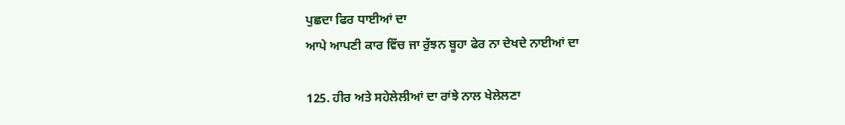ਪੁਛਦਾ ਫਿਰ ਧਾਈਆਂ ਦਾ
ਆਪੇ ਆਪਣੀ ਕਾਰ ਵਿੱਚ ਜਾ ਰੁੱਝਨ ਬੂਹਾ ਫੇਰ ਨਾ ਦੇਖਦੇ ਨਾਈਆਂ ਦਾ

125. ਹੀਰ ਅਤੇ ਸਹੇਲੇਲੀਆਂ ਦਾ ਰਾਂਝੇ ਨਾਲ ਖੇਲੇਲਣਾ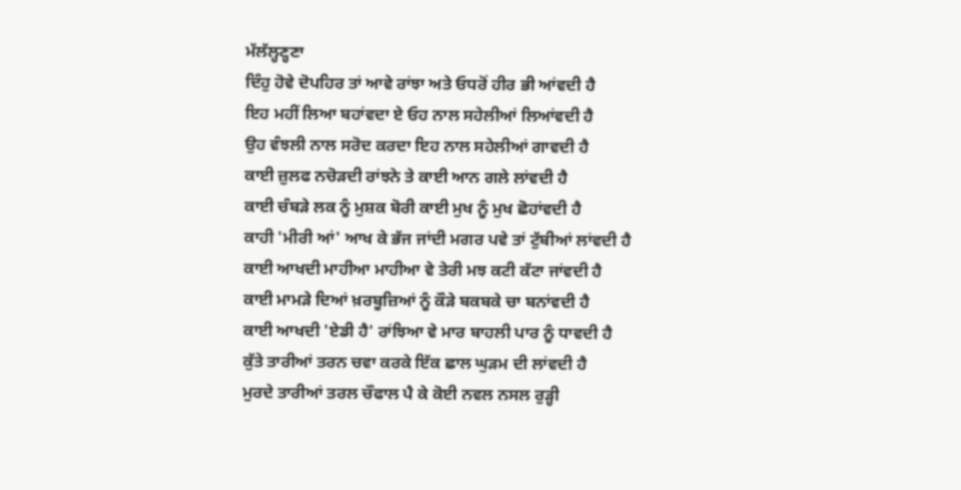ਮੱਲੱਲ੍ਹਣ੍ਹਣਾ
ਦਿੰਹੁ ਹੋਵੇ ਦੋਪਹਿਰ ਤਾਂ ਆਵੇ ਰਾਂਝਾ ਅਤੇ ਓਧਰੋਂ ਹੀਰ ਭੀ ਆਂਵਦੀ ਹੈ
ਇਹ ਮਹੀਂ ਲਿਆ ਬਹਾਂਵਦਾ ਏ ਓਹ ਨਾਲ ਸਹੇਲੀਆਂ ਲਿਆਂਵਦੀ ਹੈ
ਉਹ ਵੰਝਲੀ ਨਾਲ ਸਰੋਦ ਕਰਦਾ ਇਹ ਨਾਲ ਸਹੇਲੀਆਂ ਗਾਵਦੀ ਹੈ
ਕਾਈ ਜ਼ੁਲਫ ਨਚੋੜਦੀ ਰਾਂਝਨੇ ਤੇ ਕਾਈ ਆਨ ਗਲੇ ਲਾਂਵਦੀ ਹੈ
ਕਾਈ ਚੰਬੜੇ ਲਕ ਨੂੰ ਮੁਸ਼ਕ ਬੋਰੀ ਕਾਈ ਮੁਖ ਨੂੰ ਮੁਖ ਛੋਹਾਂਵਦੀ ਹੈ
ਕਾਹੀ 'ਮੀਰੀ ਆਂ' ਆਖ ਕੇ ਭੱਜ ਜਾਂਦੀ ਮਗਰ ਪਵੇ ਤਾਂ ਟੁੱਬੀਆਂ ਲਾਂਵਦੀ ਹੈ
ਕਾਈ ਆਖਦੀ ਮਾਹੀਆ ਮਾਹੀਆ ਵੇ ਤੇਰੀ ਮਝ ਕਟੀ ਕੱਟਾ ਜਾਂਵਦੀ ਹੈ
ਕਾਈ ਮਾਮੜੇ ਦਿਆਂ ਖ਼ਰਬੂਜ਼ਿਆਂ ਨੂੰ ਕੌੜੇ ਬਕਬਕੇ ਚਾ ਬਨਾਂਵਦੀ ਹੈ
ਕਾਈ ਆਖਦੀ 'ਏਡੀ ਹੈ' ਰਾਂਝਿਆ ਵੇ ਮਾਰ ਬਾਹਲੀ ਪਾਰ ਨੂੰ ਧਾਵਦੀ ਹੈ
ਕੁੱਤੇ ਤਾਰੀਆਂ ਤਰਨ ਚਵਾ ਕਰਕੇ ਇੱਕ ਛਾਲ ਘੁੜਮ ਦੀ ਲਾਂਵਦੀ ਹੈ
ਮੁਰਦੇ ਤਾਰੀਆਂ ਤਰਲ ਚੌਫਾਲ ਪੈ ਕੇ ਕੋਈ ਨਵਲ ਨਸਲ ਰੁੜ੍ਹੀ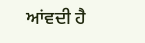ਆਂਵਦੀ ਹੈ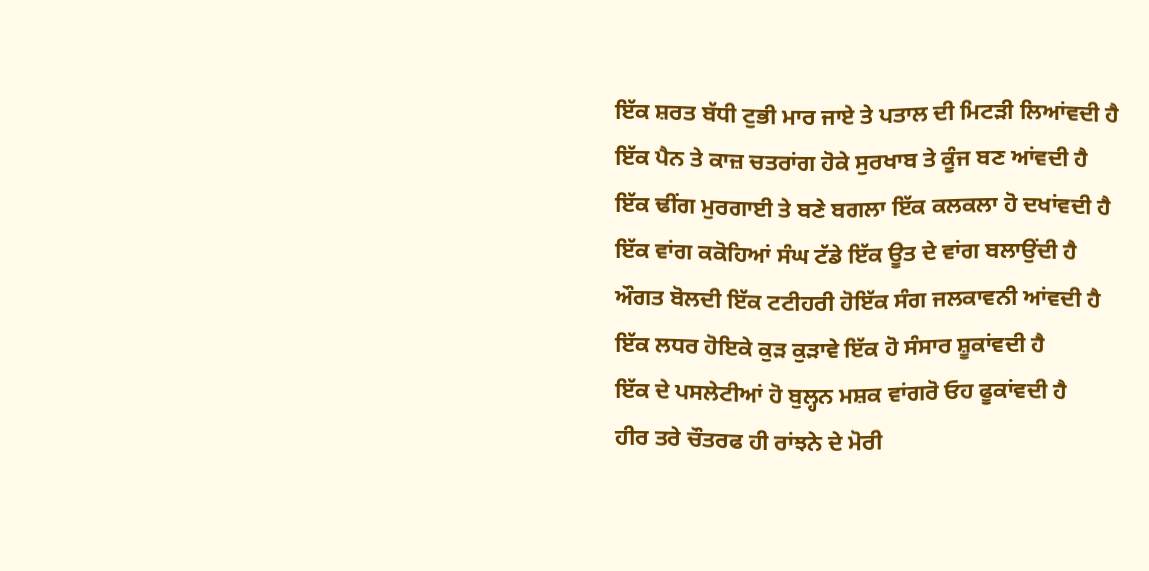ਇੱਕ ਸ਼ਰਤ ਬੱਧੀ ਟੁਭੀ ਮਾਰ ਜਾਏ ਤੇ ਪਤਾਲ ਦੀ ਮਿਟੜੀ ਲਿਆਂਵਦੀ ਹੈ
ਇੱਕ ਪੈਨ ਤੇ ਕਾਜ਼ ਚਤਰਾਂਗ ਹੋਕੇ ਸੁਰਖਾਬ ਤੇ ਕੂੰਜ ਬਣ ਆਂਵਦੀ ਹੈ
ਇੱਕ ਢੀਂਗ ਮੁਰਗਾਈ ਤੇ ਬਣੇ ਬਗਲਾ ਇੱਕ ਕਲਕਲਾ ਹੋ ਦਖਾਂਵਦੀ ਹੈ
ਇੱਕ ਵਾਂਗ ਕਕੋਹਿਆਂ ਸੰਘ ਟੱਡੇ ਇੱਕ ਊਤ ਦੇ ਵਾਂਗ ਬਲਾਉਂਦੀ ਹੈ
ਔਗਤ ਬੋਲਦੀ ਇੱਕ ਟਟੀਹਰੀ ਹੋਇੱਕ ਸੰਗ ਜਲਕਾਵਨੀ ਆਂਵਦੀ ਹੈ
ਇੱਕ ਲਧਰ ਹੋਇਕੇ ਕੁੜ ਕੁੜਾਵੇ ਇੱਕ ਹੋ ਸੰਸਾਰ ਸ਼ੂਕਾਂਵਦੀ ਹੈ
ਇੱਕ ਦੇ ਪਸਲੇਟੀਆਂ ਹੋ ਬੁਲ੍ਹਨ ਮਸ਼ਕ ਵਾਂਗਰੋ ਓਹ ਫੂਕਾਂਵਦੀ ਹੈ
ਹੀਰ ਤਰੇ ਚੌਤਰਫ ਹੀ ਰਾਂਝਨੇ ਦੇ ਮੋਰੀ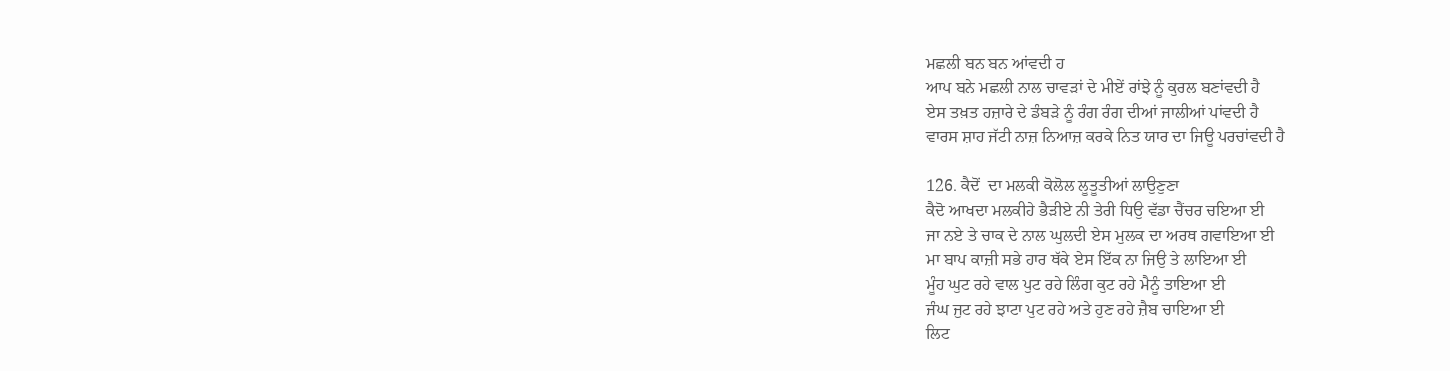ਮਛਲੀ ਬਨ ਬਨ ਆਂਵਦੀ ਹ
ਆਪ ਬਨੇ ਮਛਲੀ ਨਾਲ ਚਾਵੜਾਂ ਦੇ ਮੀਏਂ ਰਾਂਝੇ ਨੂੰ ਕੁਰਲ ਬਣਾਂਵਦੀ ਹੈ
ਏਸ ਤਖ਼ਤ ਹਜ਼ਾਰੇ ਦੇ ਡੰਬੜੇ ਨੂੰ ਰੰਗ ਰੰਗ ਦੀਆਂ ਜਾਲੀਆਂ ਪਾਂਵਦੀ ਹੈ
ਵਾਰਸ ਸ਼ਾਹ ਜੱਟੀ ਨਾਜ਼ ਨਿਆਜ਼ ਕਰਕੇ ਨਿਤ ਯਾਰ ਦਾ ਜਿਊ ਪਰਚਾਂਵਦੀ ਹੈ

126. ਕੈਦੋਂ  ਦਾ ਮਲਕੀ ਕੋਲੋਲ ਲੂਤੂਤੀਆਂ ਲਾਉਣੁਣਾ
ਕੈਦੋ ਆਖਦਾ ਮਲਕੀਹੇ ਭੈੜੀਏ ਨੀ ਤੇਰੀ ਧਿਉ ਵੱਡਾ ਚੈਂਚਰ ਚਇਆ ਈ
ਜਾ ਨਏ ਤੇ ਚਾਕ ਦੇ ਨਾਲ ਘੁਲਦੀ ਏਸ ਮੁਲਕ ਦਾ ਅਰਥ ਗਵਾਇਆ ਈ
ਮਾ ਬਾਪ ਕਾਜ਼ੀ ਸਭੇ ਹਾਰ ਥੱਕੇ ਏਸ ਇੱਕ ਨਾ ਜਿਉ ਤੇ ਲਾਇਆ ਈ
ਮੂੰਹ ਘੁਟ ਰਹੇ ਵਾਲ ਪੁਟ ਰਹੇ ਲਿੰਗ ਕੁਟ ਰਹੇ ਮੈਨੂੰ ਤਾਇਆ ਈ
ਜੰਘ ਜੁਟ ਰਹੇ ਝਾਟਾ ਪੁਟ ਰਹੇ ਅਤੇ ਹੁਣ ਰਹੇ ਜ਼ੈਬ ਚਾਇਆ ਈ
ਲਿਟ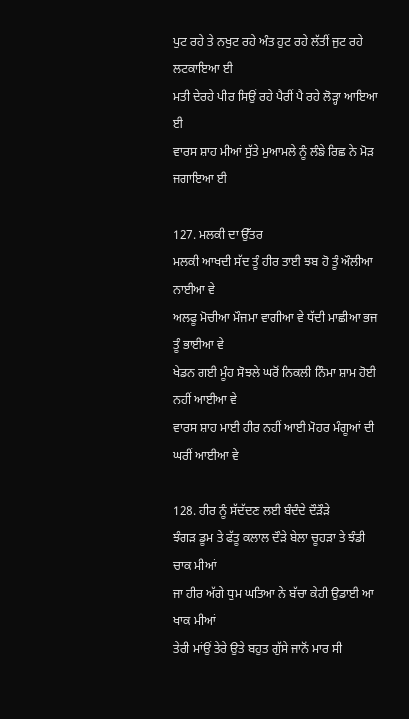ਪੁਟ ਰਹੇ ਤੇ ਨਖੁਟ ਰਹੇ ਅੰਤ ਹੁਟ ਰਹੇ ਲੱਤੀਂ ਜੁਟ ਰਹੇ ਲਟਕਾਇਆ ਈ
ਮਤੀ ਦੇਰਹੇ ਪੀਰ ਸਿਉਂ ਰਹੇ ਪੈਰੀਂ ਪੈ ਰਹੇ ਲੋੜ੍ਹਾ ਆਇਆ ਈ
ਵਾਰਸ ਸ਼ਾਹ ਮੀਆਂ ਸੁੱਤੇ ਮੁਆਮਲੇ ਨੂੰ ਲੰਙੇ ਰਿਛ ਨੇ ਮੋੜ ਜਗਾਇਆ ਈ

127. ਮਲਕੀ ਦਾ ਉੱਤਰ
ਮਲਕੀ ਆਖਦੀ ਸੱਦ ਤੂੰ ਹੀਰ ਤਾਈ ਝਬ ਹੋ ਤੂੰ ਔਲੀਆ ਨਾਈਆ ਵੇ
ਅਲਫੂ ਮੋਚੀਆ ਮੌਜਮਾ ਵਾਗੀਆ ਵੇ ਧੱਦੀ ਮਾਛੀਆ ਭਜ ਤੂੰ ਭਾਈਆ ਵੇ
ਖੇਡਨ ਗਈ ਮੂੰਹ ਸੋਝਲੇ ਘਰੋਂ ਨਿਕਲੀ ਨਿੰਮਾ ਸ਼ਾਮ ਹੋਈ ਨਹੀਂ ਆਈਆ ਵੇ
ਵਾਰਸ ਸ਼ਾਹ ਮਾਈ ਹੀਰ ਨਹੀਂ ਆਈ ਮੋਹਰ ਮੰਗੂਆਂ ਦੀ ਘਰੀਂ ਆਈਆ ਵੇ

128. ਹੀਰ ਨੂੰ ਸੱਦੱਦਣ ਲਈ ਬੰਦੰਦੇ ਦੌੜੌੜੇ
ਝੰਗੜ ਡੂਮ ਤੇ ਫੱਤੂ ਕਲਾਲ ਦੌੜੇ ਬੇਲਾ ਚੂਹੜਾ ਤੇ ਝੰਡੀ ਚਾਕ ਮੀਆਂ
ਜਾ ਹੀਰ ਅੱਗੇ ਧੁਮ ਘਤਿਆ ਨੇ ਬੱਚਾ ਕੇਹੀ ਉਡਾਈ ਆ ਖਾਕ ਮੀਆਂ
ਤੇਰੀ ਮਾਂਉਂ ਤੇਰੇ ਉਤੇ ਬਹੁਤ ਗੁੱਸੇ ਜਾਨੋਂ ਮਾਰ ਸੀ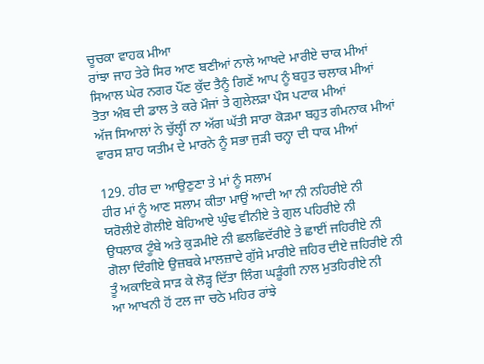ਚੂਚਕਾ ਵਾਹਕ ਮੀਆ
ਰਾਂਝਾ ਜਾਹ ਤੇਰੇ ਸਿਰ ਆਣ ਬਣੀਆਂ ਨਾਲੇ ਆਖਦੇ ਮਾਰੀਏ ਚਾਕ ਮੀਆਂ
ਸਿਆਲ ਘੇਰ ਨਗਰ ਪੌਂਣ ਕੁੱਦ ਤੈਨੂੰ ਗਿਣੇਂ ਆਪ ਨੂੰ ਬਹੁਤ ਚਲਾਕ ਮੀਆਂ
ਤੋਤਾ ਅੰਬ ਦੀ ਡਾਲ ਤੇ ਕਰੇ ਮੌਜਾਂ ਤੇ ਗੁਲੇਲੜਾ ਪੌਸ ਪਟਾਕ ਮੀਆਂ
ਅੱਜ ਸਿਆਲਾਂ ਨੇ ਚੁੱਲ੍ਹੀਂ ਨਾ ਅੱਗ ਘੱਤੀ ਸਾਰਾ ਕੋੜਮਾ ਬਹੁਤ ਗੰਮਨਾਕ ਮੀਆਂ
ਵਾਰਸ ਸ਼ਾਹ ਯਤੀਮ ਦੇ ਮਾਰਨੇ ਨੂੰ ਸਭਾ ਜੁੜੀ ਚਨ੍ਹਾ ਦੀ ਧਾਕ ਮੀਆਂ

129. ਹੀਰ ਦਾ ਆਉਣੁਣਾ ਤੇ ਮਾਂ ਨੂੰ ਸਲਾਮ
ਹੀਰ ਮਾਂ ਨੂੰ ਆਣ ਸਲਾਮ ਕੀਤਾ ਮਾਉਂ ਆਦੀ ਆ ਨੀ ਨਹਿਰੀਏ ਨੀ
ਯਰੋਲੀਏ ਗੋਲੀਏ ਬੇਹਿਆਏ ਘੁੰਢ ਵੀਨੀਏ ਤੇ ਗੁਲ ਪਹਿਰੀਏ ਨੀ
ਉਧਲਾਕ ਟੂੰਬੇ ਅਤੇ ਕੁੜਮੀਏ ਨੀ ਛਲਛਿਦੱਰੀਏ ਤੇ ਛਾਈਂ ਜਹਿਰੀਏ ਨੀ
ਗੋਲਾ ਦਿੰਗੀਏ ਉਜ਼ਬਕੇ ਮਾਲਜ਼ਾਦੇ ਗੁੱਸੇ ਮਾਰੀਏ ਜ਼ਹਿਰ ਦੀਏ ਜ਼ਹਿਰੀਏ ਨੀ
ਤੂੰ ਅਕਾਇਕੇ ਸਾੜ ਕੇ ਲੋੜ੍ਹ ਦਿੱਤਾ ਲਿੰਗ ਘੜੂੰਗੀ ਨਾਲ ਮੁਤਹਿਰੀਏ ਨੀ
ਆ ਆਖਨੀ ਹੋਂ ਟਲ ਜਾ ਚਠੇ ਮਹਿਰ ਰਾਂਝੇ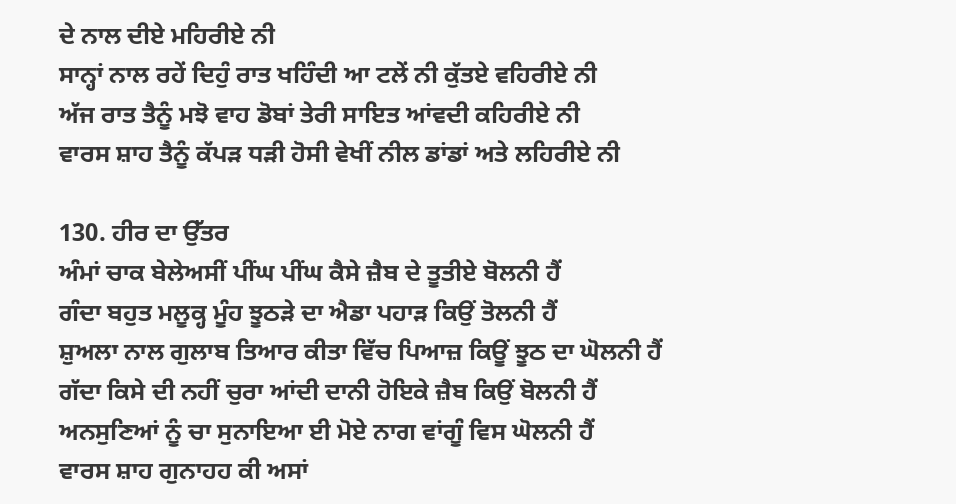ਦੇ ਨਾਲ ਦੀਏ ਮਹਿਰੀਏ ਨੀ
ਸਾਨ੍ਹਾਂ ਨਾਲ ਰਹੇਂ ਦਿਹੁੰ ਰਾਤ ਖਹਿੰਦੀ ਆ ਟਲੇਂ ਨੀ ਕੁੱਤਏ ਵਹਿਰੀਏ ਨੀ
ਅੱਜ ਰਾਤ ਤੈਨੂੰ ਮਝੋ ਵਾਹ ਡੋਬਾਂ ਤੇਰੀ ਸਾਇਤ ਆਂਵਦੀ ਕਹਿਰੀਏ ਨੀ
ਵਾਰਸ ਸ਼ਾਹ ਤੈਨੂੰ ਕੱਪੜ ਧੜੀ ਹੋਸੀ ਵੇਖੀਂ ਨੀਲ ਡਾਂਡਾਂ ਅਤੇ ਲਹਿਰੀਏ ਨੀ

130. ਹੀਰ ਦਾ ਉੱਤਰ
ਅੰਮਾਂ ਚਾਕ ਬੇਲੇਅਸੀਂ ਪੀਂਘ ਪੀਂਘ ਕੈਸੇ ਜ਼ੈਬ ਦੇ ਤੂਤੀਏ ਬੋਲਨੀ ਹੈਂ
ਗੰਦਾ ਬਹੁਤ ਮਲੂਕ੍ਹ ਮੂੰਹ ਝੂਠੜੇ ਦਾ ਐਡਾ ਪਹਾੜ ਕਿਉਂ ਤੋਲਨੀ ਹੈਂ
ਸ਼ੁਅਲਾ ਨਾਲ ਗੁਲਾਬ ਤਿਆਰ ਕੀਤਾ ਵਿੱਚ ਪਿਆਜ਼ ਕਿਊਂ ਝੂਠ ਦਾ ਘੋਲਨੀ ਹੈਂ
ਗੱਦਾ ਕਿਸੇ ਦੀ ਨਹੀਂ ਚੁਰਾ ਆਂਦੀ ਦਾਨੀ ਹੋਇਕੇ ਜ਼ੈਬ ਕਿਉਂ ਬੋਲਨੀ ਹੈਂ
ਅਨਸੁਣਿਆਂ ਨੂੰ ਚਾ ਸੁਨਾਇਆ ਈ ਮੋਏ ਨਾਗ ਵਾਂਗੂੰ ਵਿਸ ਘੋਲਨੀ ਹੈਂ
ਵਾਰਸ ਸ਼ਾਹ ਗੁਨਾਹਹ ਕੀ ਅਸਾਂ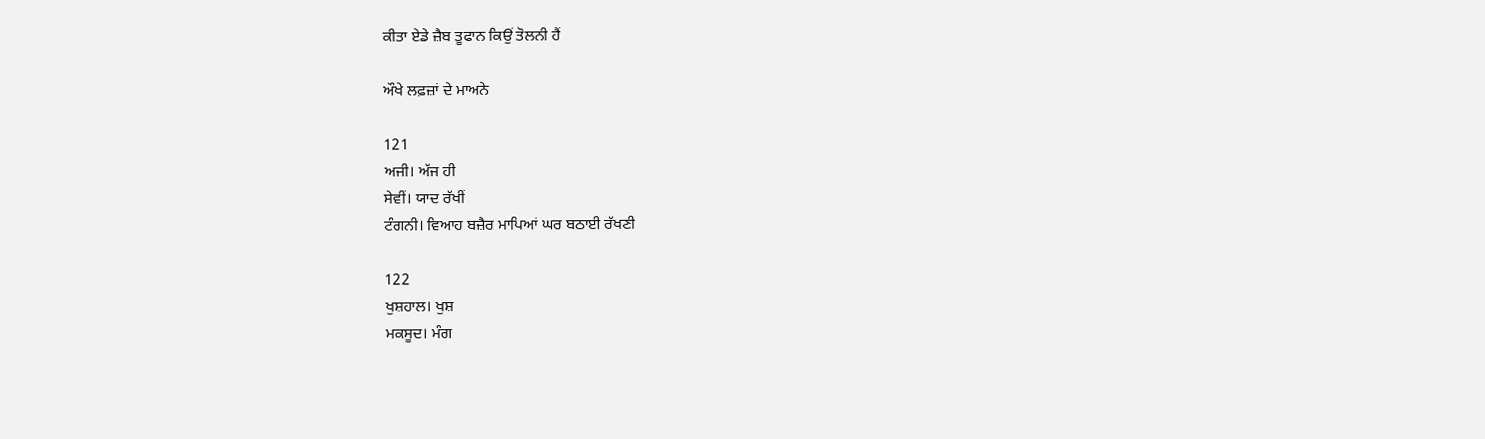ਕੀਤਾ ਏਡੇ ਜ਼ੈਬ ਤੂਫਾਨ ਕਿਉਂ ਤੋਲਨੀ ਹੈਂ

ਔਖੇ ਲਫ਼ਜ਼ਾਂ ਦੇ ਮਾਅਨੇ

121
ਅਜੀ। ਅੱਜ ਹੀ
ਸੇਵੀਂ। ਯਾਦ ਰੱਖੀਂ
ਟੰਗਨੀ। ਵਿਆਹ ਬਜ਼ੈਰ ਮਾਪਿਆਂ ਘਰ ਬਠਾਈ ਰੱਖਣੀ

122
ਖੁਸ਼ਹਾਲ। ਖੁਸ਼
ਮਕਸੂਦ। ਮੰਗ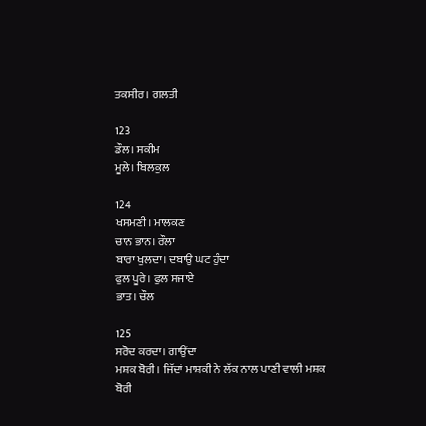ਤਕਸੀਰ। ਗਲਤੀ

123
ਡੌਲ। ਸਕੀਮ
ਮੂਲੇ। ਬਿਲਕੁਲ

124
ਖਸਮਣੀ। ਮਾਲਕਣ
ਚਾਨ ਭਾਨ। ਰੌਲਾ
ਬਾਰਾ ਖੁਲਦਾ। ਦਬਾਉ ਘਟ ਹੁੰਦਾ
ਫੁਲ ਪੂਰੇ। ਫੁਲ ਸਜਾਏ
ਭਾਤ। ਚੌਲ

125
ਸਰੋਦ ਕਰਦਾ। ਗਾਉਂਦਾ
ਮਸ਼ਕ ਬੋਰੀ। ਜਿੱਦਾਂ ਮਾਸ਼ਕੀ ਨੇ ਲੱਕ ਨਾਲ ਪਾਣੀ ਵਾਲੀ ਮਸ਼ਕ ਬੋਰੀ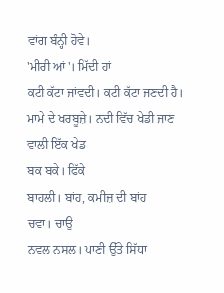ਵਾਂਗ ਬੰਨ੍ਹੀ ਹੋਵੇ।
'ਮੀਰੀ ਆਂ'। ਮਿੱਦੀ ਹਾਂ
ਕਟੀ ਕੱਟਾ ਜਾਂਵਦੀ। ਕਟੀ ਕੱਟਾ ਜਣਦੀ ਹੈ।
ਮਾਮੇ ਦੇ ਖਰਬੂਜ਼ੇ। ਨਦੀ ਵਿੱਚ ਖੇਡੀ ਜਾਣ ਵਾਲੀ ਇੱਕ ਖੇਡ
ਬਕ ਬਕੇ। ਫਿੱਕੇ
ਬਾਹਲੀ। ਬਾਂਹ, ਕਮੀਜ਼ ਦੀ ਬਾਂਹ
ਚਵਾ। ਚਾਉ
ਨਵਲ ਨਸਲ। ਪਾਣੀ ਉੱਤੇ ਸਿੱਧਾ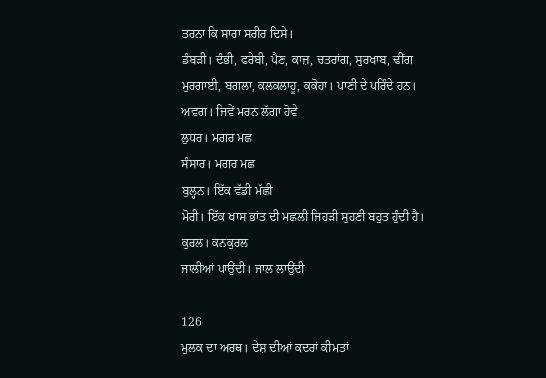ਤਰਨਾ ਕਿ ਸਾਰਾ ਸਰੀਰ ਦਿਸੇ।
ਡੰਬੜੀ। ਦੰਭੀ, ਫਰੇਬੀ, ਪੈਣ, ਕਾਜ਼, ਚਤਰਾਂਗ, ਸੁਰਖਾਬ, ਢੀਂਗ
ਮੁਰਗਾਈ, ਬਗਲਾ, ਕਲਕਲਾਹੂ, ਕਕੋਹਾ। ਪਾਣੀ ਦੇ ਪਰਿੰਦੇ ਹਨ।
ਅਵਗ। ਜਿਵੇਂ ਮਰਨ ਲੱਗਾ ਹੋਵੇ
ਲੁਧਰ। ਮਗਰ ਮਛ
ਸੰਸਾਰ। ਮਗਰ ਮਛ
ਬੁਲ੍ਹਨ। ਇੱਕ ਵੱਡੀ ਮੱਛੀ
ਮੋਰੀ। ਇੱਕ ਖਾਸ ਭਾਂਤ ਦੀ ਮਛਲੀ ਜਿਹੜੀ ਸੁਹਣੀ ਬਹੁਤ ਹੁੰਦੀ ਹੈ।
ਕੁਰਲ। ਕਨਕੁਰਲ
ਜਾਲੀਆਂ ਪਾਉਂਦੀ। ਜਾਲ ਲਾਉਂਦੀ

126
ਮੁਲਕ ਦਾ ਅਰਥ। ਦੇਸ਼ ਦੀਆਂ ਕਦਰਾਂ ਕੀਮਤਾਂ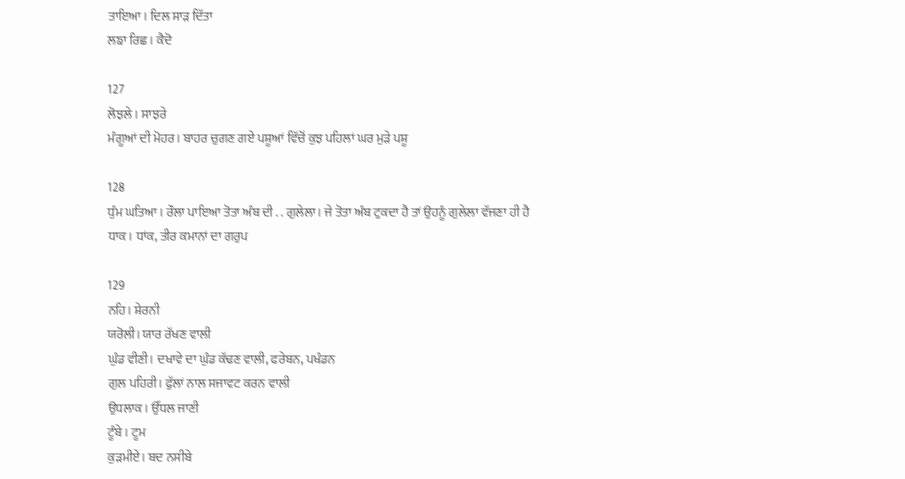ਤਾਇਆ। ਦਿਲ ਸਾੜ ਦਿੱਤਾ
ਲਙਾ ਰਿਛ। ਕੈਦੋ

127
ਲੋਝਲੇ। ਸਾਝਰੇ
ਮੰਗੂਆਂ ਦੀ ਮੋਹਰ। ਬਾਹਰ ਚੁਗਣ ਗਏ ਪਸ਼ੂਆਂ ਵਿੱਚੋਂ ਕੁਝ ਪਹਿਲਾਂ ਘਰ ਮੁੜੇ ਪਸ਼ੂ

128
ਧੁੰਮ ਘਤਿਆ। ਰੌਲਾ ਪਾਇਆ ਤੋਤਾ ਅੰਬ ਦੀ . . ਗੁਲੇਲਾ। ਜੇ ਤੋਤਾ ਅੰਬ ਟੁਕਦਾ ਹੈ ਤਾਂ ਉਹਨੂੰ ਗੁਲੇਲਾ ਵੱਜਣਾ ਹੀ ਹੈ
ਧਾਕ। ਧਾਂਕ, ਤੀਰ ਕਮਾਨਾਂ ਦਾ ਗਰੁਪ

129
ਨਹਿ। ਸ਼ੇਰਨੀ
ਯਰੋਲੀ। ਯਾਰ ਰੱਖਣ ਵਾਲੀ
ਘੁੰਡ ਵੀਣੀ। ਦਖਾਵੇ ਦਾ ਘੁੰਡ ਕੱਢਣ ਵਾਲੀ, ਫਰੇਬਨ, ਪਖੰਡਨ
ਗੁਲ ਪਹਿਰੀ। ਫੁੱਲਾਂ ਨਾਲ ਸਜਾਵਟ ਕਰਨ ਵਾਲੀ
ਉਧਲਾਕ। ਉੱਧਲ ਜਾਣੀ
ਟੂੰਬੇ। ਟੂਮ
ਕੁੜਮੀਏ। ਬਦ ਨਸੀਬੇ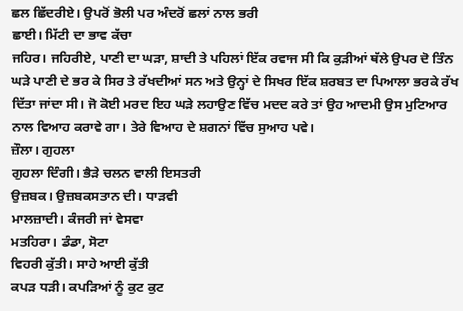ਛਲ ਛਿੱਦਰੀਏ। ਉਪਰੋਂ ਭੋਲੀ ਪਰ ਅੰਦਰੋਂ ਛਲਾਂ ਨਾਲ ਭਰੀ
ਛਾਈ। ਮਿੱਟੀ ਦਾ ਭਾਵ ਕੱਚਾ
ਜਹਿਰ। ਜਹਿਰੀਏ, ਪਾਣੀ ਦਾ ਘੜਾ, ਸ਼ਾਦੀ ਤੇ ਪਹਿਲਾਂ ਇੱਕ ਰਵਾਜ ਸੀ ਕਿ ਕੁੜੀਆਂ ਥੱਲੇ ਉਪਰ ਦੋ ਤਿੰਨ ਘੜੇ ਪਾਣੀ ਦੇ ਭਰ ਕੇ ਸਿਰ ਤੇ ਰੱਖਦੀਆਂ ਸਨ ਅਤੇ ਉਨ੍ਹਾਂ ਦੇ ਸਿਖਰ ਇੱਕ ਸ਼ਰਬਤ ਦਾ ਪਿਆਲਾ ਭਰਕੇ ਰੱਖ ਦਿੱਤਾ ਜਾਂਦਾ ਸੀ। ਜੋ ਕੋਈ ਮਰਦ ਇਹ ਘੜੇ ਲਹਾਉਣ ਵਿੱਚ ਮਦਦ ਕਰੇ ਤਾਂ ਉਹ ਆਦਮੀ ਉਸ ਮੁਟਿਆਰ ਨਾਲ ਵਿਆਹ ਕਰਾਵੇ ਗਾ। ਤੇਰੇ ਵਿਆਹ ਦੇ ਸ਼ਗਨਾਂ ਵਿੱਚ ਸੁਆਹ ਪਵੇ।
ਜ਼ੌਲਾ। ਗੁਹਲਾ
ਗੁਹਲਾ ਦਿੰਗੀ। ਭੈੜੇ ਚਲਨ ਵਾਲੀ ਇਸਤਰੀ
ਉਜ਼ਬਕ। ਉਜ਼ਬਕਸਤਾਨ ਦੀ। ਧਾੜਵੀ
ਮਾਲਜ਼ਾਦੀ। ਕੰਜਰੀ ਜਾਂ ਵੇਸਵਾ
ਮਤਹਿਰਾ। ਡੰਡਾ, ਸੋਟਾ
ਵਿਹਰੀ ਕੁੱਤੀ। ਸਾਹੇ ਆਈ ਕੁੱਤੀ
ਕਪੜ ਧੜੀ। ਕਪੜਿਆਂ ਨੂੰ ਕੁਟ ਕੁਟ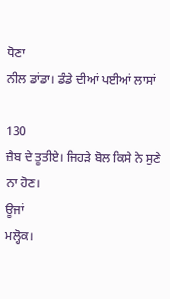ਧੋਣਾ
ਨੀਲ ਡਾਂਡਾ। ਡੰਡੇ ਦੀਆਂ ਪਈਆਂ ਲਾਸਾਂ

130
ਜ਼ੈਬ ਦੇ ਤੂਤੀਏ। ਜਿਹੜੇ ਬੋਲ ਕਿਸੇ ਨੇ ਸੁਣੇ ਨਾ ਹੋਣ।
ਊਜਾਂ
ਮਲ੍ਹੋਕ।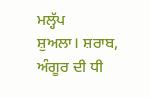ਮਲ੍ਹੱਪ
ਸ਼ੁਅਲਾ। ਸ਼ਰਾਬ, ਅੰਗੂਰ ਦੀ ਧੀ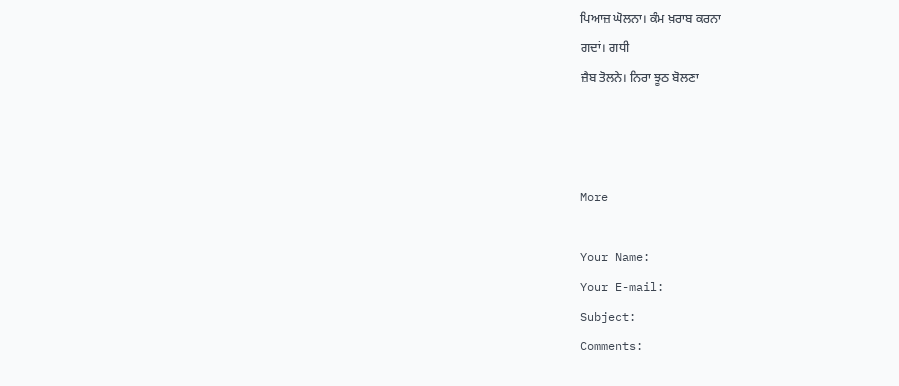ਪਿਆਜ਼ ਘੋਲਨਾ। ਕੰਮ ਖ਼ਰਾਬ ਕਰਨਾ
ਗਦਾਂ। ਗਧੀ
ਜ਼ੈਬ ਤੋਲਨੇ। ਨਿਰਾ ਝੂਠ ਬੋਲਣਾ



More

Your Name:
Your E-mail:
Subject:
Comments: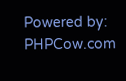Powered by: PHPCow.com